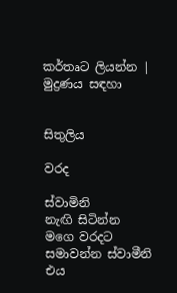කර්තෘට ලියන්න | මුද්‍රණය සඳහා


සිතුලිය

වරද

ස්වාමිනි
නැඟි සිටින්න
මගෙ වරදට සමාවන්න ස්වාමීනි
එය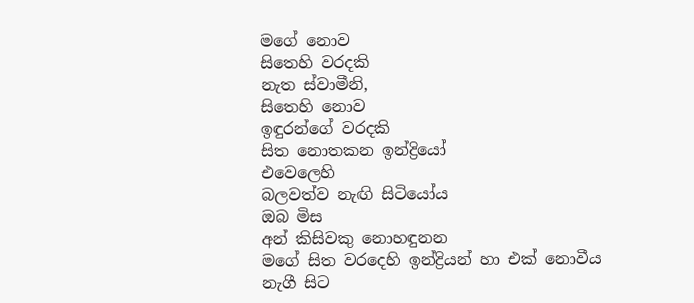මගේ‍ නොව
සිතෙහි වරදකි
නැත ස්වාමීනි,
සිතෙහි නොව
ඉඳුරන්ගේ වරදකි
සිත නොතකන ඉන්ද්‍රියෝ
එවෙලෙහි
බලවත්ව නැඟි සිටියෝය
ඔබ මිස
අන් කිසිවකු නොහඳුනන
මගේ සිත වරදෙහි ඉන්ද්‍රියන් හා එක් නොවීය
නැගී සිට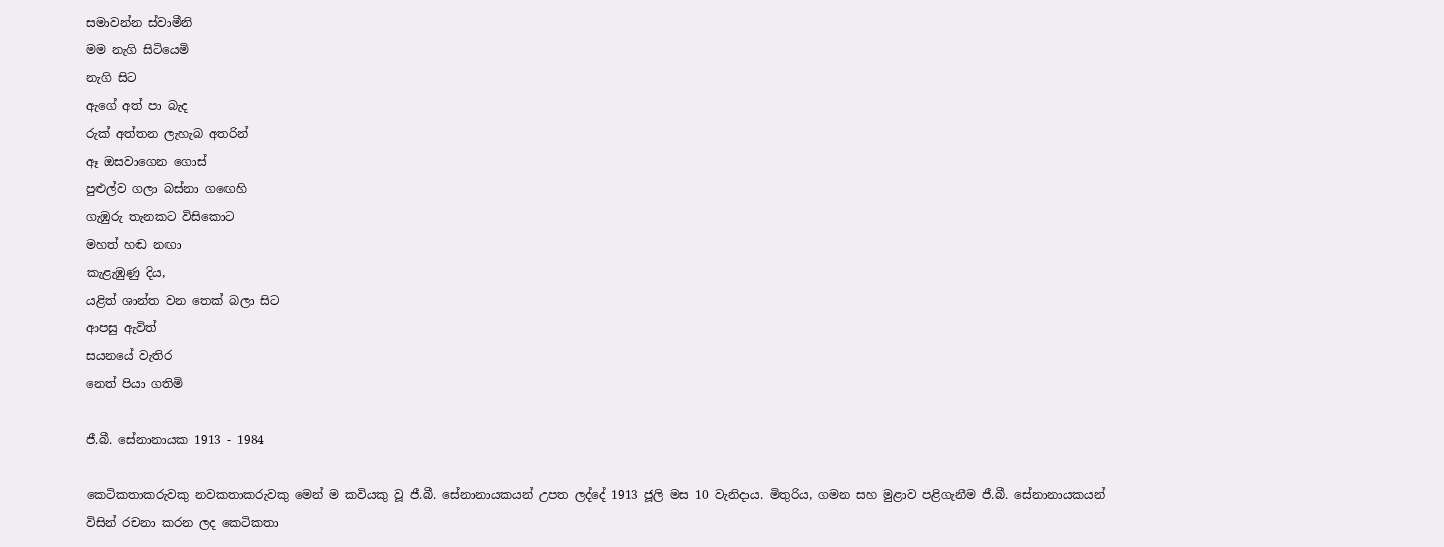සමාවන්න ස්වාමීනි
මම නැගි සිටියෙමි
නැගි සිට
ඇගේ අත් පා බැද
රුක් අත්තන ලැහැබ අතරින්
ඈ ඔසවාගෙන ගොස්
පුළුල්ව ගලා බස්නා ග‍ඟෙහි
ගැඹුරු තැනකට විසිකොට
මහත් හඬ නඟා
කැළැඹුණු දිය,
යළිත් ශාන්ත වන තෙක් බලා සිට
ආපසු ඇවිත්
සයනයේ වැතිර
නෙත් පියා ගතිමි

ජී.බී. සේනානායක 1913 - 1984

කෙටිකතාකරුවකු නවකතාකරුවකු මෙන් ම කවියකු වූ ජී.බී. සේනානායකයන් උපත ලද්දේ 1913 ජූලි මස 10 වැනිදාය. මිතුරිය, ගමන සහ මුළාව පළිගැනීම ජී.බී. සේනානායකයන් විසින් රචනා කරන ලද කෙටිකතා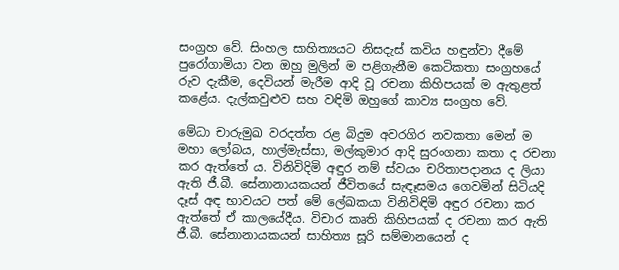සංග්‍රහ වේ. සිංහල සාහිත්‍යයට නිසදැස් කවිය හඳුන්වා දීමේ පුරෝගාමියා වන ඔහු මුලින් ම පළිගැනීම කෙටිකතා සංග්‍රහයේ රුව දැකීම, දෙවියන් මැරීම ආදි වූ රචනා කිහිපයක් ම ඇතුළත් කළේය. දැල්කවුළුව සහ වඳිමි ඔහුගේ කාව්‍ය සංග්‍රහ වේ.

මේධා චාරුමුඛ වරදත්ත රළ බිදුම අවරගිර නවකතා මෙන් ම මහා ලෝබය, හාල්මැස්සා, මල්කුමාර ආදි සුරංගනා කතා ද රචනා කර ඇත්තේ ය. විනිවිදිමි අඳුර නම් ස්වයං චරිතාපදානය ද ලියා ඇති ජී.බී. සේනානායකයන් ජීවිතයේ සැඳෑසමය ගෙවමින් සිටියදි දෑස් අඳ භාවයට පත් මේ ලේඛකයා විනිවිඳිමි අඳුර රචනා කර ඇත්තේ ඒ කාලයේදීය. විචාර කෘති කිහිපයක් ද රචනා කර ඇති ජී.බී. සේනානායකයන් සාහිත්‍ය සූරි සම්මානයෙන් ද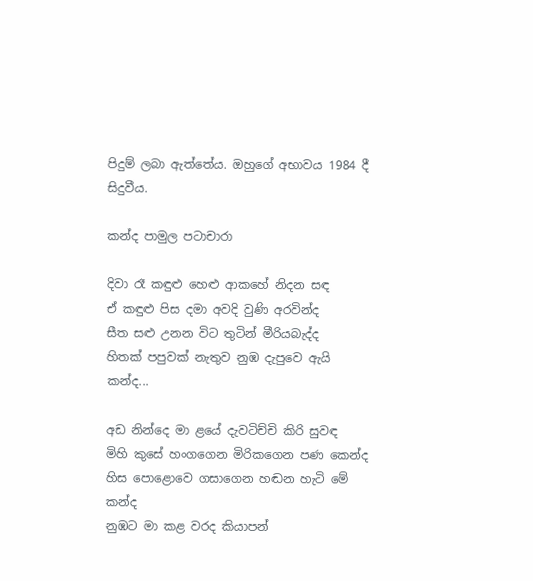පිදුම් ලබා ඇත්තේය. ඔහුගේ අභාවය 1984 දී සිදුවීය.

කන්ද පාමුල පටාචාරා

දිවා රෑ කඳුළු හෙළු ආකහේ නිදන සඳ
ඒ කඳුළු පිස දමා අවදි වුණි අරවින්ද
සීත සළු උනන විට තුටින් මීරියබැද්ද
හිතක් පපුවක් නැතුව නුඹ දැපුවෙ ඇයි කන්ද...

අඩ නින්දෙ මා ළයේ දැවටිච්චි කිරි සුවඳ‍
මිහි කුසේ හංගගෙන මිරිකගෙන පණ කෙන්ද
හිස පොළොවෙ ගසාගෙන හඬන හැටි මේ කන්ද
නුඹට මා කළ වරද කියාපන්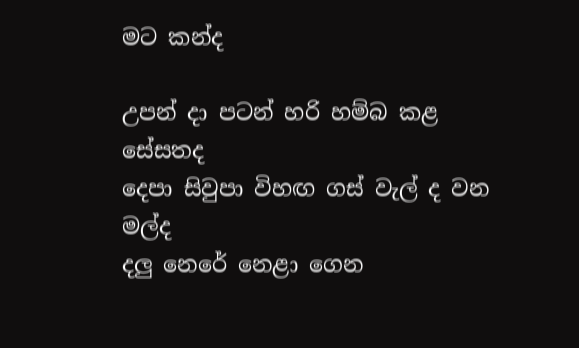මට කන්ද

උපන් දා පටන් හරි හම්බ කළ සේසතද
දෙපා සිවුපා විහඟ ගස් වැල් ද වන මල්ද
දලු නෙරේ නෙළා ගෙන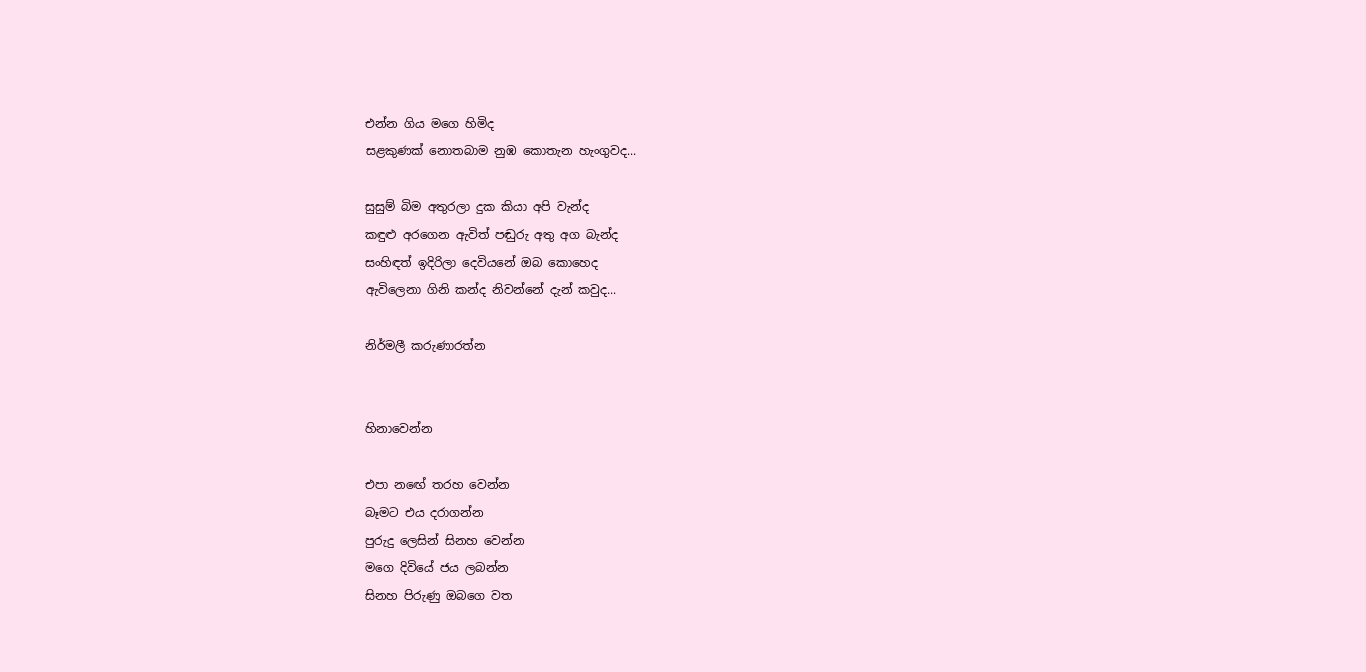එන්න ගිය මගෙ හිමිද
සළකුණක් නොතබාම නුඹ කොතැන හැංගුවද...

සුසුම් බිම අතුරලා දුක කියා අපි වැන්ද
කඳුළු අරගෙන ඇවිත් පඬුරු අතු අග බැන්ද
සංහිඳත් ඉදිරිලා දෙවියනේ ඔබ කොහෙද
ඇවිලෙනා ගිනි කන්ද නිවන්නේ දැන් කවුද...

නිර්මලී කරුණාරත්න


හිනාවෙන්න

එපා න‍ඟේ තරහ වෙන්න
බෑමට එය දරාගන්න
පුරුදු ලෙසින් සිනහ වෙන්න
මගෙ දිවියේ ජය ලබන්න
සිනහ පිරුණු ඔ‍බගෙ වත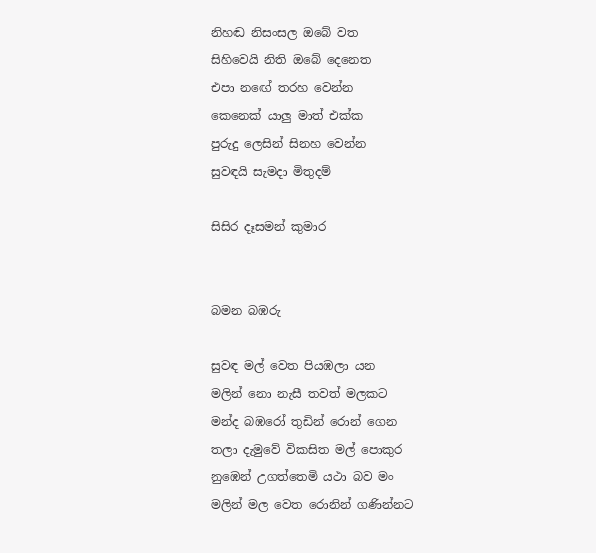නිහඬ නිසංසල ඔබේ වත
සිහිවෙයි නිති ඔබේ දෙනෙත
එපා න‍ඟේ තරහ වෙන්න
කෙනෙක් යාලු මාත් එක්ක
පුරුදු ලෙසින් සිනහ වෙන්න
සුවඳයි සැමදා මිතුදම්

සිසිර දෑසමන් කුමාර


බමන බඹරු

සුවඳ මල් වෙත පියඹලා යන
මලින් නො නැසී තවත් මලකට
මන්ද බඹරෝ තුඩින් රොන් ගෙන
තලා දැමුවේ විකසිත මල් පොකුර
නුඹෙන් උගත්තෙමි යථා බව මං
මලින් මල වෙත රොනින් ගණින්නට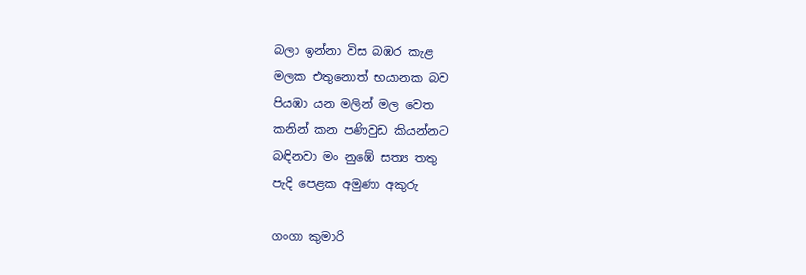බලා ඉන්නා විස බඹර කැළ
මලක එතුනොත් භයානක බව
පියඹා යන මලින් මල වෙත
කනින් කන පණිවුඩ කියන්නට
බඳිනවා මං නුඹේ සත්‍ය තතු
පැදි පෙළක අමුණා අකුරු

ගංගා කුමාරි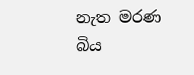නැත මරණ බිය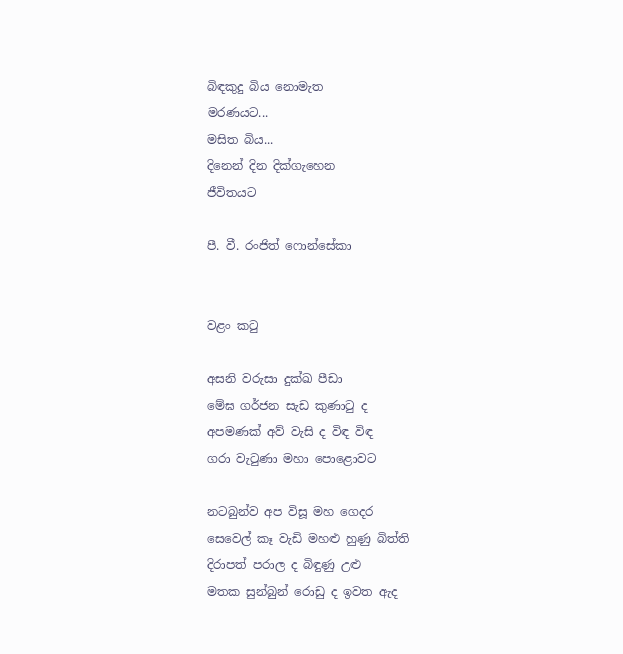බිඳකුදු බිය නොමැත
මරණයට...
මසිත බිය...
දිනෙන් දින දික්ගැහෙන
ජීවිතයට

පී. වී. රංජිත් ෆොන්සේකා


වළං කටු

අසනි වරුසා දුක්ඛ පීඩා
මේඝ ගර්ජන සැඩ කුණාටු ද
අපමණක් අව් වැසි ද විඳ විඳ
ගරා වැටුණා මහා පොළොවට

නටබුන්ව අප විසූ මහ ගෙදර
සෙවෙල් කෑ වැඩි මහළු හුණු බිත්ති
දිරාපත් පරාල ද බිඳුණු උළු
මතක සුන්බුන් රොඩු ද ඉවත ඇද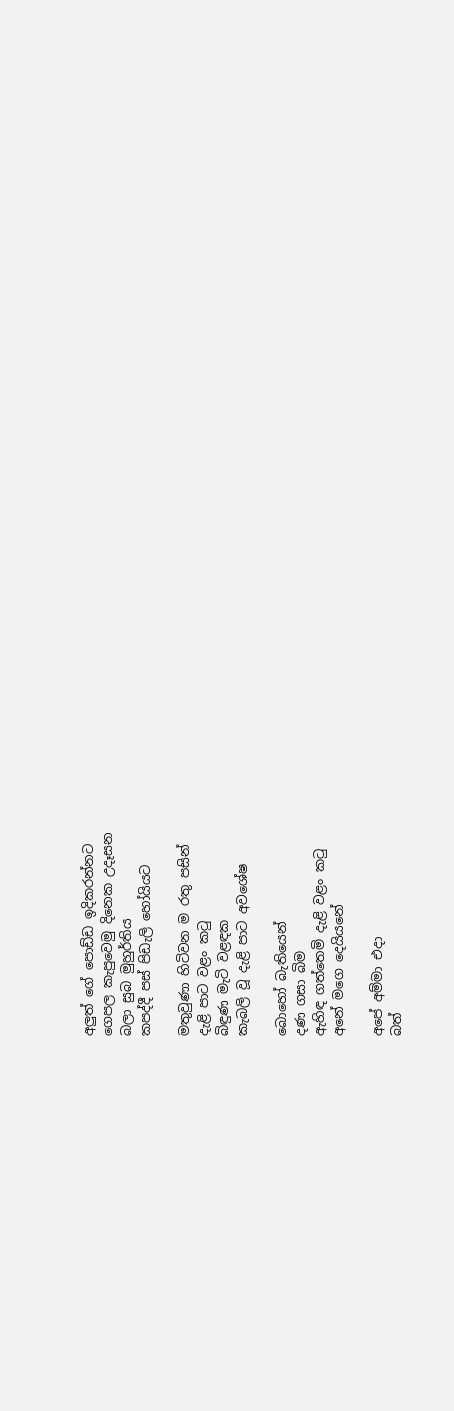අලුත් ගේ පොඩ්ඩ ඉදිකරන්නට
ගෙපල කැපුවෙමු දිනෙක උදෑසන
බලා සුබ මුහුර්තිය
කපද්දී පස් පිඩැලි හෝයියට

මතුවුණා හිටිවන ම රතු පසින්
දැළි පාට වළං කටු
බිඳුණ මැටි වළඳක
කැබලි වූ දැළි පාට අවශේෂ

බොහෝ බැතියෙන්
දණ ගසා බිම
ඇහිඳ ගත්තෙමි දැළි වළං කටු
අනේ මගෙ දෙයියනේ

අපේ අම්මා එදා
බත්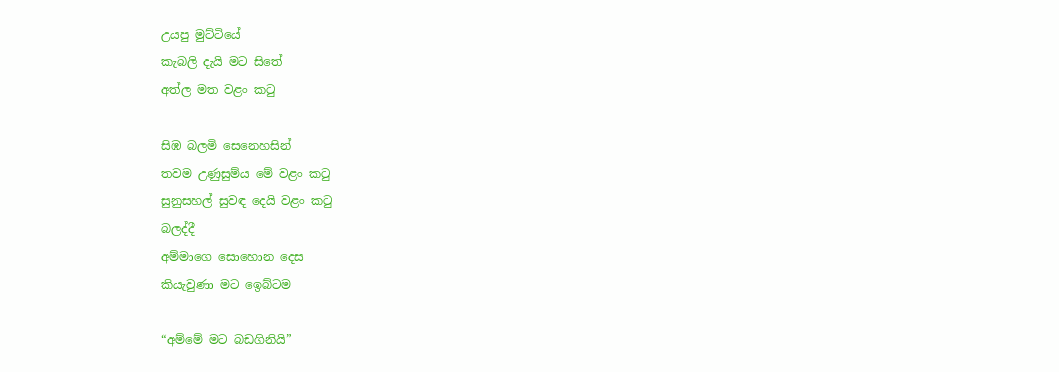උයපු මුට්ටියේ
කැබලි දැයි මට සිතේ
අත්ල මත වළං කටු

සිඹ බලමි සෙනෙහසින්
තවම උණුසුම්ය මේ වළං කටු
සුනුසහල් සුවඳ දෙයි වළං කටු
බලද්දී
අම්මාගෙ සොහොන දෙස
කියැවුණා මට ඉ‍ෙබ්ටම

“අම්මේ මට බඩගිනියි”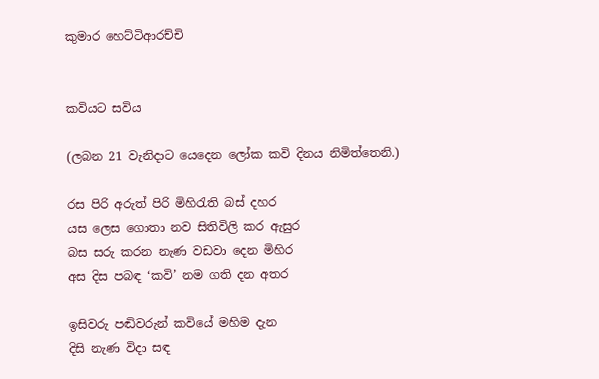කුමාර හෙට්ටිආරච්චි


කවියට සවිය

(ලබන 21 වැනිදාට යෙදෙන ලෝක කවි දිනය නිමිත්තෙනි.)

රස පිරි අරුත් පිරි මිහිරැති බස් දහර
යස ලෙස ගොතා නව සිතිවිලි කර ඇසුර
බස සරු කරන නැණ වඩවා දෙන මිහිර
අස දිස පබඳ ‘කවි’ නම ගති දන අතර

ඉසිවරු පඬිවරුන් කවියේ මහිම දැන
දිසි නැණ විදා සඳ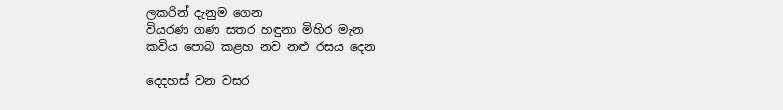ලකරින් දැනුම ගෙන
වියරණ ගණ සතර හඳුනා මිහිර මැන
කවිය පොබ කළහ නව නළු රසය දෙන

දෙදහස් වන වසර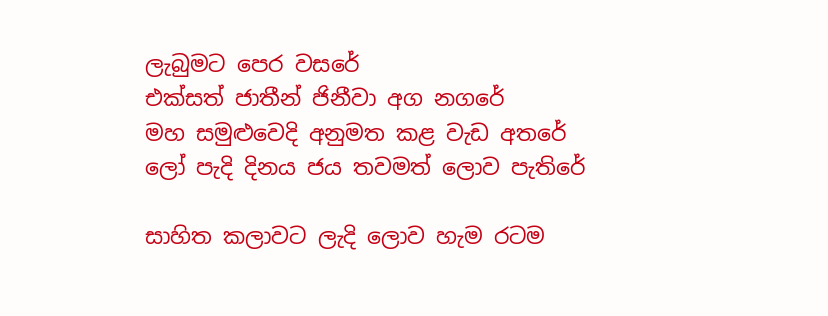ලැබුමට පෙර වසරේ
එක්සත් ජාතීන් ජිනීවා අග නගරේ
මහ සමුළුවෙදි අනුමත කළ වැඩ අතරේ
ලෝ පැදි දිනය ජය තවමත් ලොව පැතිරේ

සාහිත කලාවට ලැදි ලොව හැම රටම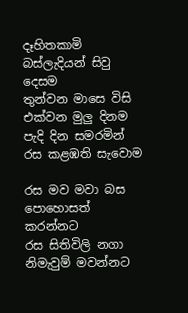දෑහිතකාමි බස්ලැදියන් සිවු දෙසම
තුන්වන මාසෙ විසි එක්වන මුලු දිනම
පැදි දින සමරමින් රස කළඹති සැවොම

රස මව මවා බස පොහොසත් කරන්නට
රස සිතිවිලි නගා නිමැවුම් මවන්නට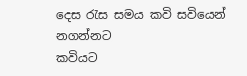දෙස රැස සමය කවි සවියෙන් නගන්නට
කවියට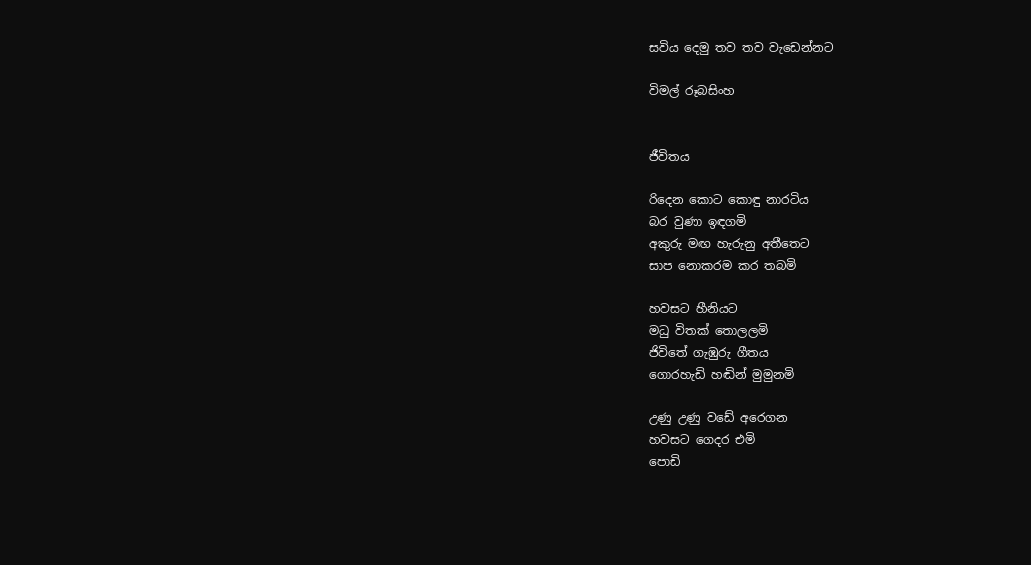සවිය දෙමු තව තව වැඩෙන්නට

විමල් රූබසිංහ


ජීවිතය

රිදෙන කොට කොඳු නාරටිය
බර වුණා ඉඳගමි
අකුරු මඟ හැරුනු අතීතෙට
සාප නොකරම කර තබමි

හවසට හීනියට
මධු විතක් තොලලමි
ජිවිතේ ගැඹුරු ගීතය
ගොරහැඩි හඬින් මුමුනමි

උණු උණු වඩේ අර‍ෙගන
හවසට ගෙදර එමි
පොඩි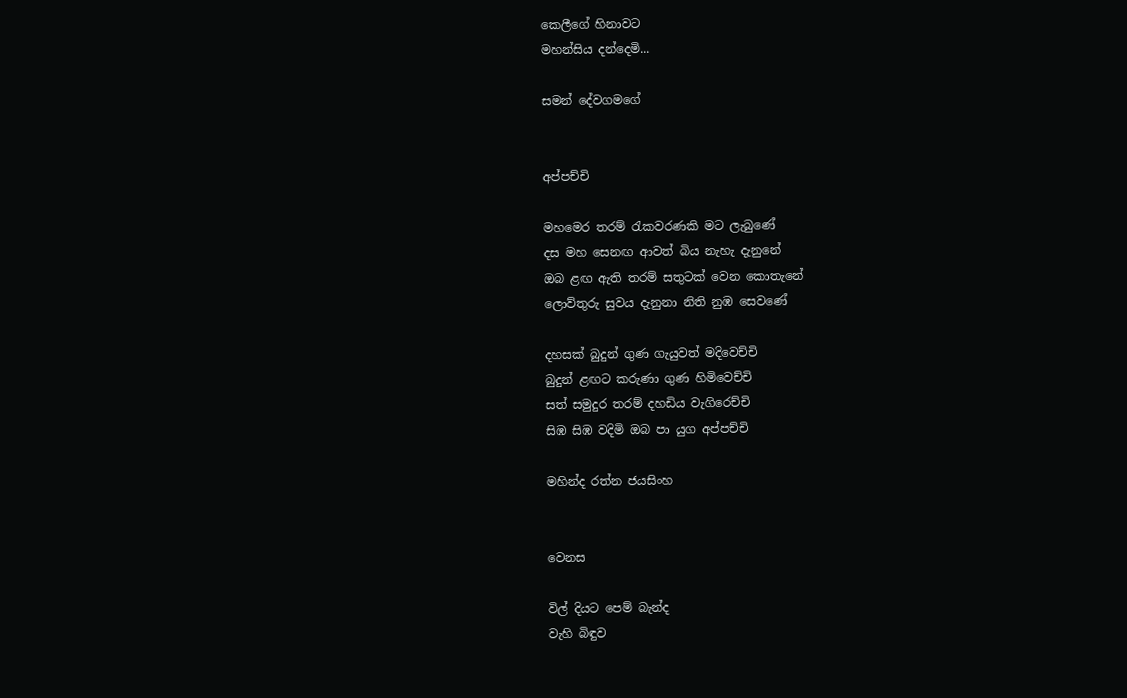කෙලීගේ හිනාවට
මහන්සිය දන්දෙමි...

සමන් දේවගමගේ


අප්පච්චි

මහමෙර තරම් රැකවරණකි මට ලැබුණේ
දස මහ සෙනඟ ආවත් බිය නැහැ දැනුනේ
ඔබ ළඟ ඇති තරම් සතුටක් වෙන කොතැනේ
ලොව්තුරු සුවය දැනුනා නිති නුඹ සෙවණේ

දහසක් බුදුන් ගුණ ගැයුවත් මදිවෙච්චි
බුදුන් ළඟට කරුණා ගුණ හිමිවෙච්චි
සත් සමුදුර තරම් දහඩිය වැගිරෙච්චි
සිඹ සිඹ වදිමි ඔබ පා යුග අප්පච්චි

මහින්ද රත්න ජයසිංහ


වෙනස

විල් දියට පෙම් බැන්ද
වැහි බිඳුව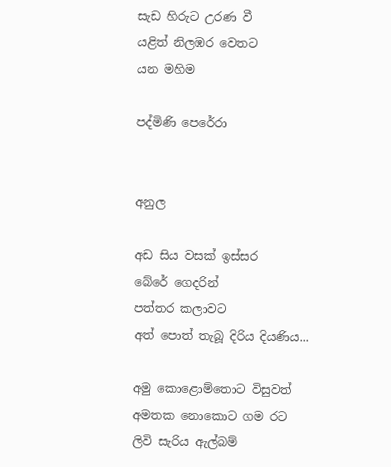සැඩ හිරුට උරණ වී
යළිත් නිලඹර වෙතට
යන මහිම

පද්මිණි පෙරේරා


අනුල

අ‍ඩ සිය වසක් ඉස්සර‍
බේරේ ගෙදරින්
පත්තර කලාවට
අත් පොත් තැබූ දිරිය දියණිය...

අමු කොළොම්තොට විසුවත්
අමතක නොකොට ගම රට
ලිවි සැරිය ඇල්බම්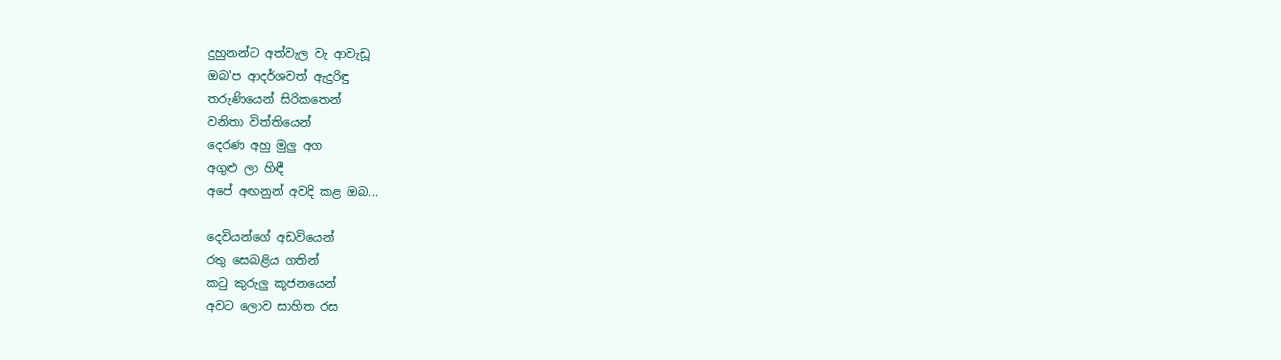දුහුනන්ට අත්වැල වැ ආවැඩූ
ඔබ'ප ආදර්ශවත් ඇදුරිඳු
තරුණියෙන් සිරිකතෙන්
වනිතා විත්තියෙන්
දෙරණ අහු මුලු අග
අගුළු ලා හිඳී
අපේ අඟනුන් අවදි කළ ඔබ...

දෙවියන්ගේ අඩවියෙන්
රතු සෙබළිය ගතින්
කටු කුරුලු කූජනයෙන්
අවට ලොව සාහිත රස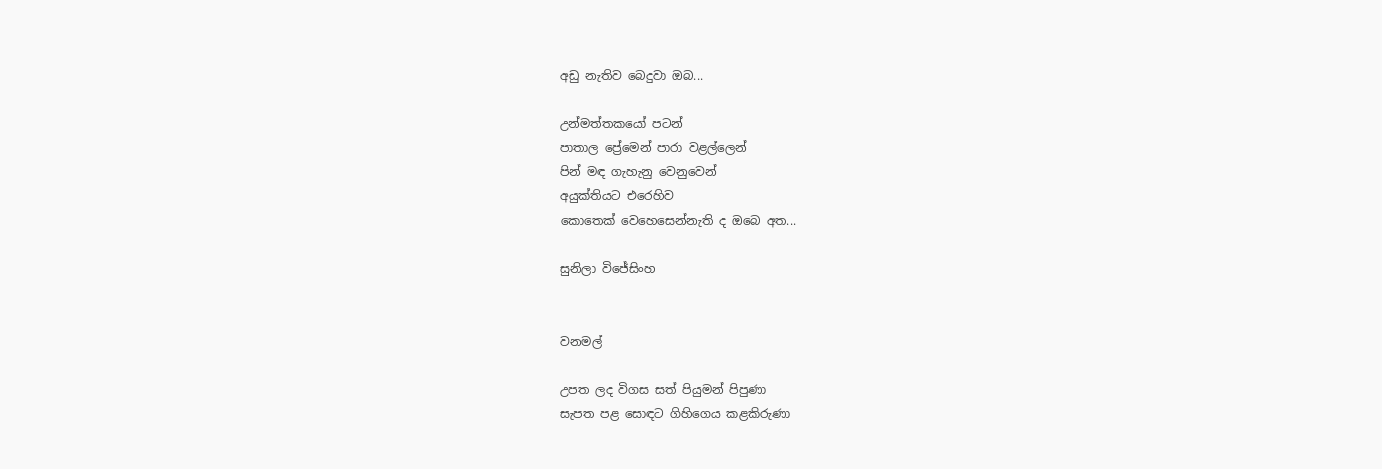අඩු නැතිව බෙදුවා ඔබ...

උන්මත්තකයෝ පටන්
පාතාල ප්‍රේමෙන් පාරා වළල්ලෙන්
පින් මඳ ගැහැනු වෙනුවෙන්
අයුක්තියට එරෙහිව
කොතෙක් වෙහෙසෙන්නැති ද ඔබෙ අත...

සුනිලා විජේසිංහ


වනමල්

උපත ලද විගස සත් පියුමන් පිපුණා
සැපත පළ සොඳට ගිහිගෙය කළකිරුණා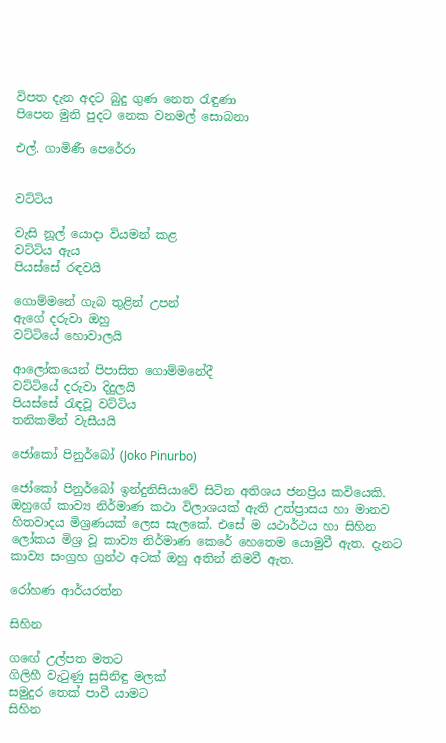විපත දැන අදට බුදු ගුණ නෙත රැඳුණා
පිපෙන මුනි පුදට නෙක වනමල් සොබනා

එල්. ගාමිණී පෙරේරා


වට්ටිය

වැසි නූල් යොදා වියමන් කළ
වට්ටිය ඇය
පියස්සේ රඳවයි

ගොම්මනේ ගැබ තුළින් උපන්
ඇගේ දරුවා ඔහු
වට්ටියේ හොවාලයි

ආලෝකයෙන් පිපාසිත ගොම්මනේදී
වට්ටියේ දරුවා දිදුලයි
පියස්සේ රැඳවූ වට්ටිය
තනිකමින් වැසීයයි

ජෝකෝ පිනුර්බෝ (Joko Pinurbo)

ජෝකෝ පිනුර්බෝ ඉන්දුනිසියාවේ සිටින අතිශය ජනප්‍රිය කවියෙකි. ඔහුගේ කාව්‍ය නිර්මාණ කථා විලාශයක් ඇති උත්ප්‍රාසය හා මානව හිතවාදය මිශ්‍රණයක් ලෙස සැලකේ. එසේ ම යථාර්ථය හා සිහින ලෝකය මිශ්‍ර වූ කාව්‍ය නිර්මාණ කෙරේ හෙතෙම යොමුවී ඇත. දැනට කාව්‍ය සංග්‍රහ ග්‍රන්ථ අටක් ඔහු අතින් නිමවී ඇත.

රෝහණ ආර්යරත්න

සිහින

ග‍ඟේ උල්පත මතට
ගිලිහී වැටුණු සුසිනිඳු මලක්
සමුදුර තෙක් පාවී යාමට
සිහින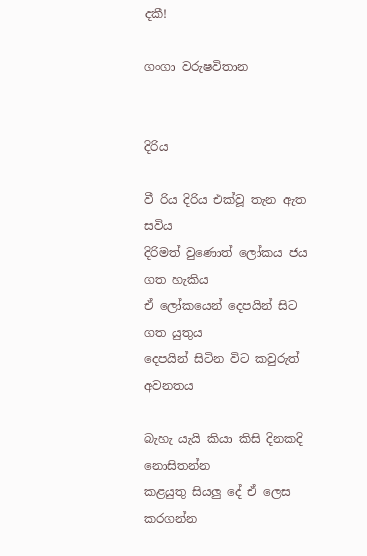දකී!

ගංගා වරුෂවිතාන


දිරිය

වී රිය දිරිය එක්වූ තැන ඇත සවිය‍
දිරිමත් වුණොත් ලෝකය ජය ගත හැකිය
ඒ ලෝකයෙන් දෙපයින් සිට ගත යුතුය
දෙපයින් සිටින විට කවුරුත් අවනතය

බැහැ යැයි කියා කිසි දිනකදි නොසිතන්න
කළයුතු සියලු දේ ඒ ලෙස කරගන්න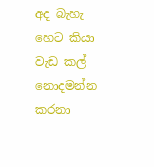අද බැහැ හෙට කියා වැඩ කල් නොදමන්න
කරනා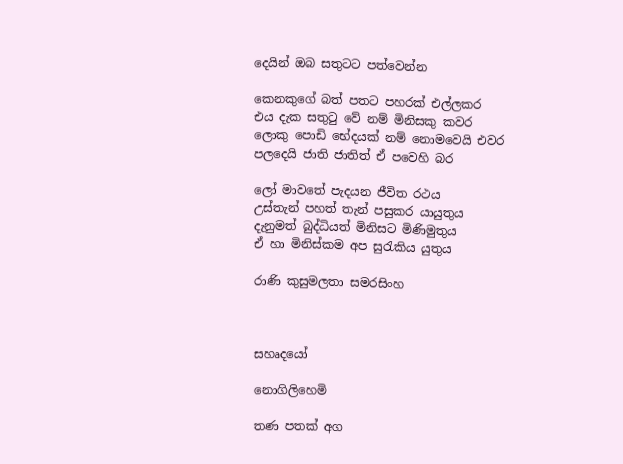දෙයින් ඔබ සතුටට පත්වෙන්න

කෙනකුගේ බත් පතට පහරක් එල්ලකර
එය දැක සතුටු වේ නම් මිනිසකු කවර
ලොකු පොඩි භේදයක් නම් නොමවෙයි එවර
පලදෙයි ජාති ජාතිත් ඒ පවෙහි බර

ලෝ මාවතේ පැදයන ජීවිත රථය
උස්තැන් පහත් තැන් පසුකර යායුතුය
දැනුමත් බුද්ධියත් මිනිසට මිණිමුතුය‍
ඒ හා මිනිස්කම අප සුරැකිය යුතුය

රාණි කුසුමලතා සමරසිංහ



සහෘදයෝ

නොගිලිහෙමි

තණ පතක් අග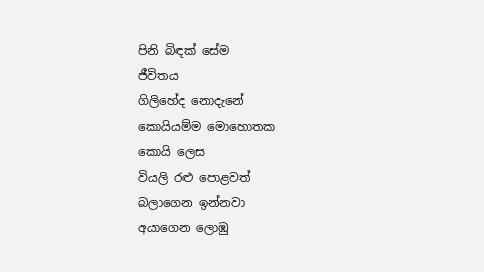පිනි බිඳක් සේම
ජීවිතය
ගිලිහේද නොදැනේ
කොයියම්ම මොහොතක
කොයි ලෙස
වියලි රළු පොළවත්
බලාගෙන ඉන්නවා
අයාගෙන ලොඹු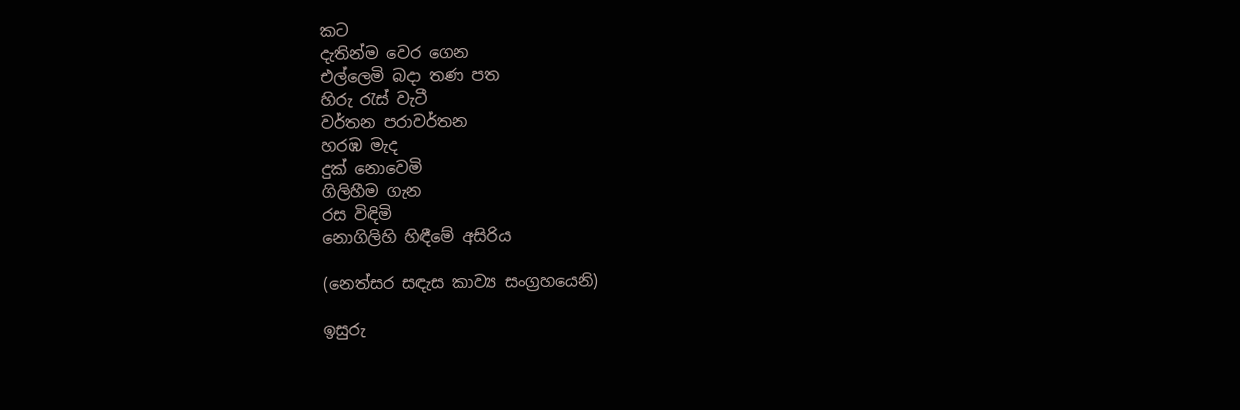කට‍
දැතින්ම වෙර ගෙන
එල්ලෙමි බදා තණ පත
හිරු රැස් වැටී
වර්තන පරාවර්තන
හරඹ මැද
දුක් නොවෙමි
ගිලිහීම ගැන
රස විඳිමි
නොගිලිහි හිඳීමේ අසිරිය

(නෙත්සර සඳැස කාව්‍ය සංග්‍රහයෙනි)

ඉසුරු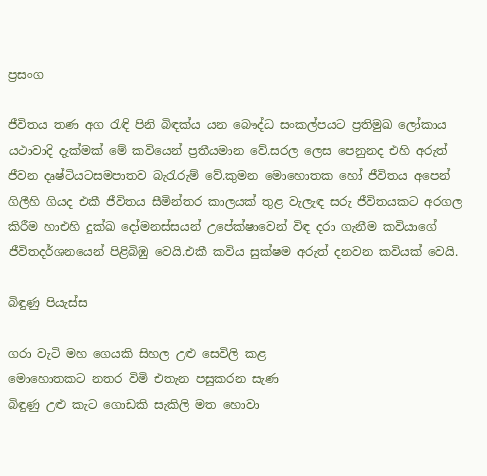ප්‍රසංග

ජීවිතය තණ අග රැඳි පිනි බිඳක්ය යන බෞද්ධ සංකල්පයට ප්‍රතිමුඛ ලෝකාය යථාවාදි දැක්මක් මේ කවියෙන් ප්‍රතීයමාන වේ.සරල ලෙස පෙනුනද එහි අරුත් ජීවන දෘෂ්ටියටසමපාතව බැරැරුම් වේ.කුමන මොහොතක හෝ ජීවිතය අපෙන් ගිලීහි ගියද එකී ජීවිතය සීමින්තර කාලයක් තුළ වැලැඳ සරු ජීවිතයකට අරගල කිරීම හාඑහි දුක්ඛ දෝමනස්සයන් උපේක්ෂාවෙන් විඳ දරා ගැනීම කවියාගේ ජීවිතදර්ශනයෙන් පිළිබිඹු වෙයි.එකී කවිය සුක්ෂම අරුත් දනවන කවියක් වෙයි.

බිඳුණු පියැස්ස

ගරා වැටි මහ ගෙයකි සිහල උළු සෙවිලි කළ
මොහොතකට නතර විමි එතැන පසුකරන සැණ
බිඳුණු උළු කැට ගොඩකි සැකිලි මත හොවා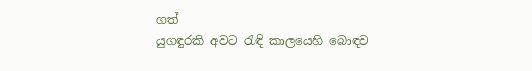ගත්
යුගඳුරකි අවට රැඳි කාලයෙහි බොඳව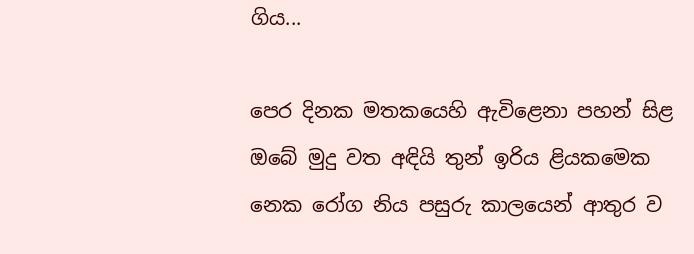ගිය...

පෙර දි‍නක මතකයෙහි ඇවිළෙනා පහන් සිළ
ඔබේ මුදු වත අඳියි තුන් ඉරිය ළියකමෙක
නෙක රෝග නිය පසුරු කාලයෙන් ආතුර ව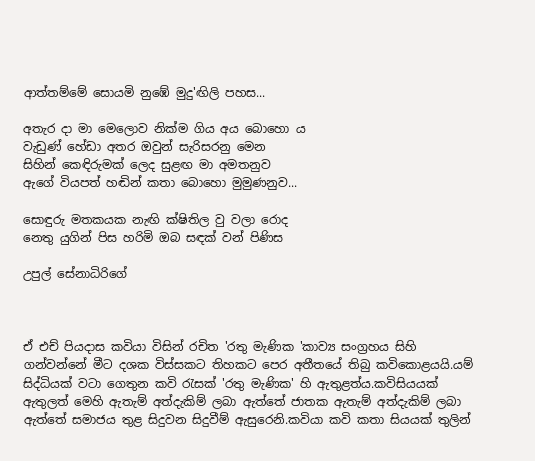ආත්තම්මේ සොයමි නුඹේ මුදු'ඟිලි පහස...

අතැර දා මා මෙලොව නික්ම ගිය අය බොහො ය
වැඩුණ් හේඩා අතර ඔවුන් සැරිසරනු මෙන
සිහින් කෙඳිරුමක් ලෙද සුළඟ මා අමතනුව
ඇගේ වියපත් හඬින් කතා බොහො මුමුණනුව...

සොඳුරු මතකයක නැඟි ක්ෂිතිල වු වලා රොද
නෙතු යුගින් පිස හරිමි ඔබ සඳක් වන් පිණිස

උපුල් සේනාධිරිගේ



ඒ එච් පියදාස කවියා විසින් රචිත 'රතු මැණික 'කාව්‍ය සංග්‍රහය සිහි ගන්වන්නේ මීට දශක විස්සකට තිහකට පෙර අතීතයේ තිබු කවිකොළයයි.යම් සිද්ධියක් වටා ගෙතුන කවි රැසක් 'රතු මැණික' හි ඇතුළත්ය.කවිසියයක් ඇතුලත් මෙහි ඇතැම් අත්දැකිම් ලබා ඇත්තේ ජාතක ඇතැම් අත්දැකිම් ලබා ඇත්තේ සමාජය තුළ සිදුවන සිදුවීම් ඇසුරෙනි.කවියා කවි කතා සියයක් තුලින්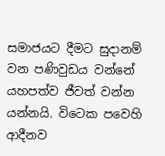සමාජයට දීමට සුදානම් වන පණිවුඩය වන්නේ යහපත්ව ජීවත් වන්න යන්නයි. විටෙක පවෙහි ආදීනව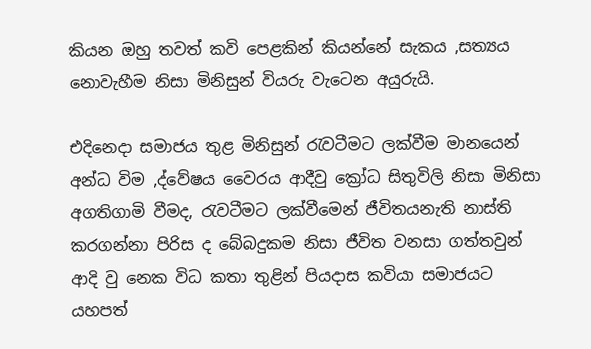කියන ඔහු තවත් කවි පෙළකින් කියන්නේ සැකය ,සත්‍යය නොවැහීම නිසා මිනිසුන් වියරු වැටෙන අයුරුයි.

එදිනෙදා සමාජය තුළ මිනිසුන් රැවටීමට ලක්වීම මානයෙන් අන්ධ විම ,ද්වේෂය වෛරය ආදීවු ක්‍රෝධ සිතුවිලි නිසා මිනිසා අගතිගාමි වීමද, රැවටීමට ලක්වීමෙන් ජීවිතයනැති නාස්ති කරගන්නා පිරිස ද බේබදුකම නිසා ජීවිත වනසා ගත්තවුන් ආදි වු නෙක විධ කතා තුළින් පියදාස කවියා සමාජයට යහපත්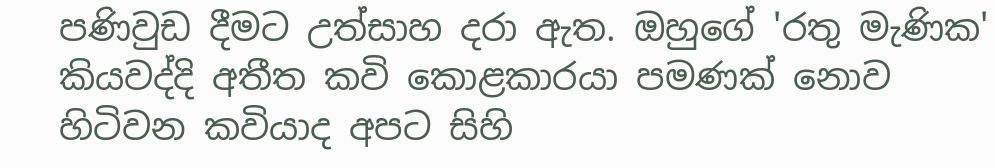පණිවුඩ දීමට උත්සාහ දරා ඇත. ඔහුගේ 'රතු මැණික' කියවද්දි අතීත කවි කොළකාරයා පමණක් නොව හිටිවන කවියාද අපට සිහි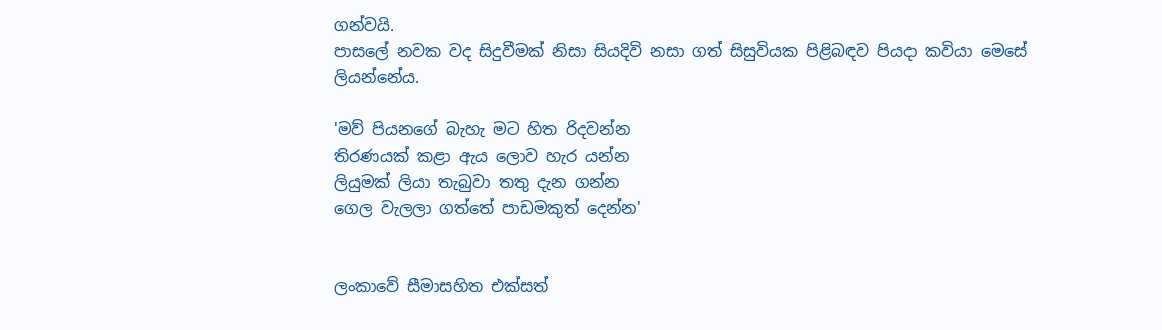ගන්වයි.
පාසලේ නවක වද සිදුවීමක් නිසා සියදිවි නසා ගත් සිසුවියක පිළිබඳව පියදා කවියා මෙසේ ලියන්නේය.

'මව් පියනගේ බැහැ මට හිත රිදවන්න
තිරණයක් කළා ඇය ලොව හැර යන්න
ලියුමක් ලියා තැබුවා තතු දැන ගන්න
ගෙල වැලලා ගත්තේ පාඩමකුත් දෙන්න'


ලංකාවේ සීමාසහිත එක්සත්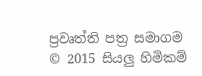ප්‍රවෘත්ති පත්‍ර සමාගම
© 2015 සියලු හිමිකම්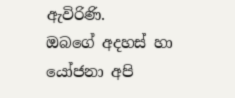ඇවිරිණි.
ඔබගේ අදහස් හා යෝජනා අපි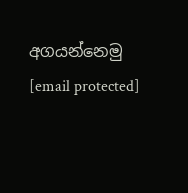අගයන්නෙමු
[email protected]